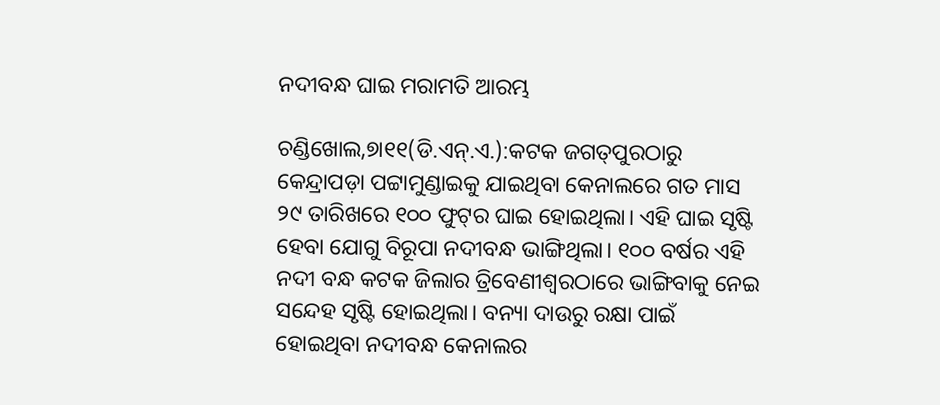ନଦୀବନ୍ଧ ଘାଇ ମରାମତି ଆରମ୍ଭ

ଚଣ୍ଡିଖୋଲ,୭ା୧୧(ଡି.ଏନ୍‌.ଏ.):କଟକ ଜଗତ୍‌ପୁରଠାରୁ କେନ୍ଦ୍ରାପଡ଼ା ପଟ୍ଟାମୁଣ୍ଡାଇକୁ ଯାଇଥିବା କେନାଲରେ ଗତ ମାସ ୨୯ ତାରିଖରେ ୧୦୦ ଫୁଟ୍‌ର ଘାଇ ହୋଇଥିଲା। ଏହି ଘାଇ ସୃଷ୍ଟି ହେବା ଯୋଗୁ ବିରୂପା ନଦୀବନ୍ଧ ଭାଙ୍ଗିଥିଲା। ୧୦୦ ବର୍ଷର ଏହି ନଦୀ ବନ୍ଧ କଟକ ଜିଲାର ତ୍ରିବେଣୀଶ୍ୱରଠାରେ ଭାଙ୍ଗିବାକୁ ନେଇ ସନ୍ଦେହ ସୃଷ୍ଟି ହୋଇଥିଲା। ବନ୍ୟା ଦାଉରୁ ରକ୍ଷା ପାଇଁ ହୋଇଥିବା ନଦୀବନ୍ଧ କେନାଲର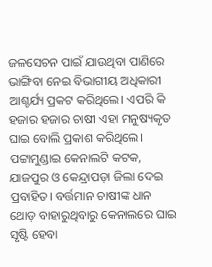ଜଳସେଚନ ପାଇଁ ଯାଉଥିବା ପାଣିରେ ଭାଙ୍ଗିବା ନେଇ ବିଭାଗୀୟ ଅଧିକାରୀ ଆଶ୍ଚର୍ଯ୍ୟ ପ୍ରକଟ କରିଥିଲେ। ଏପରି କି ହଜାର ହଜାର ଚାଷୀ ଏହା ମନୁଷ୍ୟକୃତ ଘାଇ ବୋଲି ପ୍ରକାଶ କରିଥିଲେ। ପଟ୍ଟାମୁଣ୍ଡାଇ କେନାଲଟି କଟକ, ଯାଜପୁର ଓ କେନ୍ଦ୍ରାପଡ଼ା ଜିଲା ଦେଇ ପ୍ରବାହିତ। ବର୍ତ୍ତମାନ ଚାଷୀଙ୍କ ଧାନ ଥୋଡ଼ ବାହାରୁଥିବାରୁ କେନାଲରେ ଘାଇ ସୃଷ୍ଟି ହେବା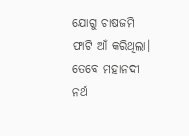ଯୋଗୁ ଚାଷଜମି ଫାଟି ଆଁ କରିଥିଲା। ତେବେ ମହାନଦୀ ନର୍ଥ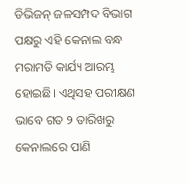ଡିଭିଜନ୍‌ ଜଳସମ୍ପଦ ବିଭାଗ ପକ୍ଷରୁ ଏହି କେନାଲ ବନ୍ଧ ମରାମତି କାର୍ଯ୍ୟ ଆରମ୍ଭ ହୋଇଛି। ଏଥିସହ ପରୀକ୍ଷଣ ଭାବେ ଗତ ୨ ତାରିଖରୁ କେନାଲରେ ପାଣି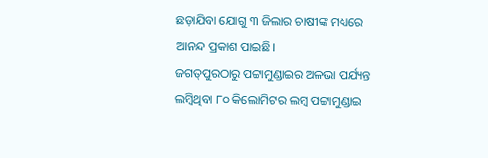ଛଡ଼ାଯିବା ଯୋଗୁ ୩ ଜିଲାର ଚାଷୀଙ୍କ ମଧ୍ୟରେ ଆନନ୍ଦ ପ୍ରକାଶ ପାଇଛି।
ଜଗତ୍‌ପୁରଠାରୁ ପଟ୍ଟାମୁଣ୍ଡାଇର ଅଳଭା ପର୍ଯ୍ୟନ୍ତ ଲମ୍ବିଥିବା ୮୦ କିଲୋମିଟର ଲମ୍ବ ପଟ୍ଟାମୁଣ୍ଡାଇ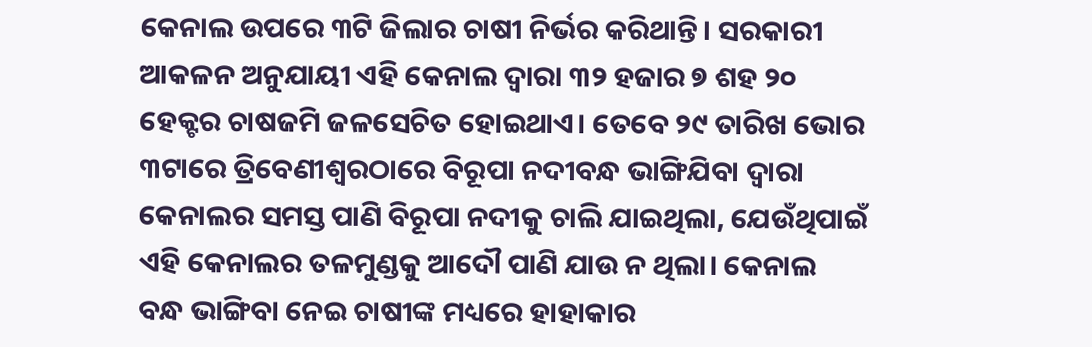କେନାଲ ଉପରେ ୩ଟି ଜିଲାର ଚାଷୀ ନିର୍ଭର କରିଥାନ୍ତି। ସରକାରୀ ଆକଳନ ଅନୁଯାୟୀ ଏହି କେନାଲ ଦ୍ୱାରା ୩୨ ହଜାର ୭ ଶହ ୨୦ ହେକ୍ଟର ଚାଷଜମି ଜଳସେଚିତ ହୋଇଥାଏ। ତେବେ ୨୯ ତାରିଖ ଭୋର ୩ଟାରେ ତ୍ରିବେଣୀଶ୍ୱରଠାରେ ବିରୂପା ନଦୀବନ୍ଧ ଭାଙ୍ଗିଯିବା ଦ୍ୱାରା କେନାଲର ସମସ୍ତ ପାଣି ବିରୂପା ନଦୀକୁ ଚାଲି ଯାଇଥିଲା, ଯେଉଁଥିପାଇଁ ଏହି କେନାଲର ତଳମୁଣ୍ଡକୁ ଆଦୌ ପାଣି ଯାଉ ନ ଥିଲା। କେନାଲ ବନ୍ଧ ଭାଙ୍ଗିବା ନେଇ ଚାଷୀଙ୍କ ମଧ୍ୟରେ ହାହାକାର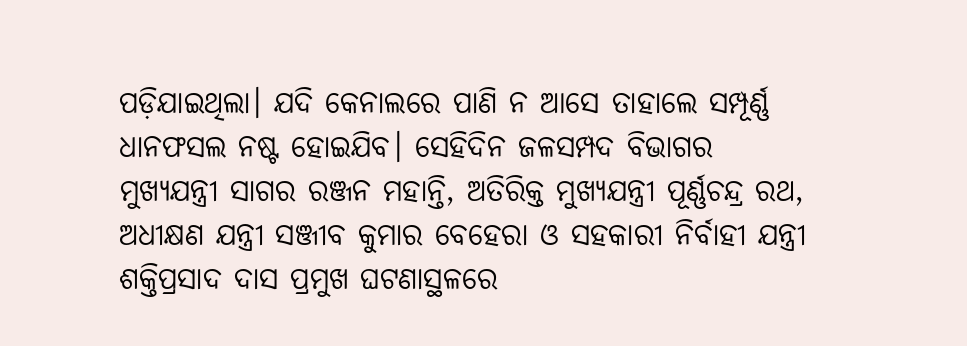ପଡ଼ିଯାଇଥିଲା। ଯଦି କେନାଲରେ ପାଣି ନ ଆସେ ତାହାଲେ ସମ୍ପୂର୍ଣ୍ଣ ଧାନଫସଲ ନଷ୍ଟ ହୋଇଯିବ। ସେହିଦିନ ଜଳସମ୍ପଦ ବିଭାଗର ମୁଖ୍ୟଯନ୍ତ୍ରୀ ସାଗର ରଞ୍ଜନ ମହାନ୍ତି, ଅତିରିକ୍ତ ମୁଖ୍ୟଯନ୍ତ୍ରୀ ପୂର୍ଣ୍ଣଚନ୍ଦ୍ର ରଥ, ଅଧୀକ୍ଷଣ ଯନ୍ତ୍ରୀ ସଞ୍ଜୀବ କୁମାର ବେହେରା ଓ ସହକାରୀ ନିର୍ବାହୀ ଯନ୍ତ୍ରୀ ଶକ୍ତିପ୍ରସାଦ ଦାସ ପ୍ରମୁଖ ଘଟଣାସ୍ଥଳରେ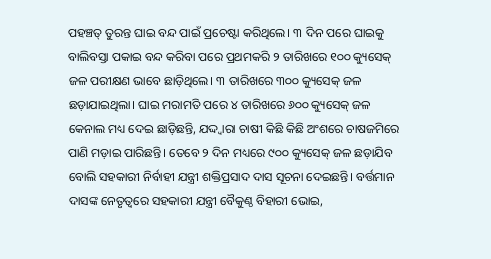ପହଞ୍ଚତ୍ ତୁରନ୍ତ ଘାଇ ବନ୍ଦ ପାଇଁ ପ୍ରଚେଷ୍ଟା କରିଥିଲେ। ୩ ଦିନ ପରେ ଘାଇକୁ ବାଲିବସ୍ତା ପକାଇ ବନ୍ଦ କରିବା ପରେ ପ୍ରଥମକରି ୨ ତାରିଖରେ ୧୦୦ କ୍ୟୁସେକ୍‌ ଜଳ ପରୀକ୍ଷଣ ଭାବେ ଛାଡ଼ିଥିଲେ। ୩ ତାରିଖରେ ୩୦୦ କ୍ୟୁସେକ୍‌ ଜଳ ଛଡ଼ାଯାଇଥିଲା। ଘାଇ ମରାମତି ପରେ ୪ ତାରିଖରେ ୬୦୦ କ୍ୟୁସେକ୍‌ ଜଳ କେନାଲ ମଧ୍ୟ ଦେଇ ଛାଡ଼ିଛନ୍ତି, ଯଦ୍ଦ୍ବାରା ଚାଷୀ କିଛି କିଛି ଅଂଶରେ ଚାଷଜମିରେ ପାଣି ମଡ଼ାଇ ପାରିଛନ୍ତି। ତେବେ ୨ ଦିନ ମଧ୍ୟରେ ୯୦୦ କ୍ୟୁସେକ୍‌ ଜଳ ଛଡ଼ାଯିବ ବୋଲି ସହକାରୀ ନିର୍ବାହୀ ଯନ୍ତ୍ରୀ ଶକ୍ତିପ୍ରସାଦ ଦାସ ସୂଚନା ଦେଇଛନ୍ତି। ବର୍ତ୍ତମାନ ଦାସଙ୍କ ନେତୃତ୍ୱରେ ସହକାରୀ ଯନ୍ତ୍ରୀ ବୈକୁଣ୍ଠ ବିହାରୀ ଭୋଇ,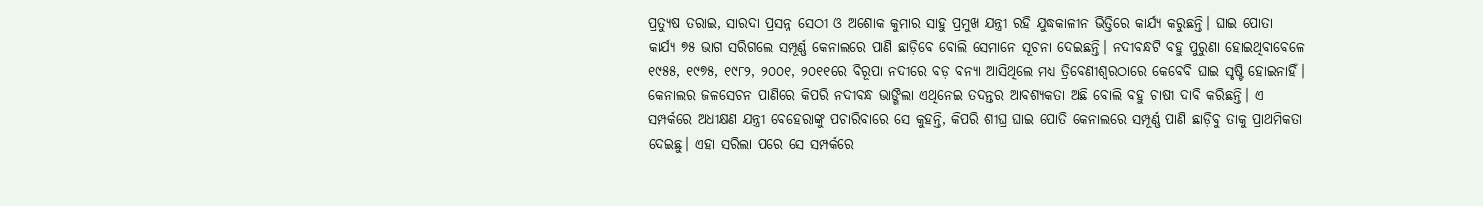ପ୍ରତ୍ୟୁଷ ତରାଇ, ସାରଦା ପ୍ରସନ୍ନ ସେଠୀ ଓ ଅଶୋକ କୁମାର ସାହୁ ପ୍ରମୁଖ ଯନ୍ତ୍ରୀ ରହି ଯୁଦ୍ଧକାଳୀନ ଭିତ୍ତିରେ କାର୍ଯ୍ୟ କରୁଛନ୍ତି। ଘାଇ ପୋତା କାର୍ଯ୍ୟ ୭୫ ଭାଗ ସରିଗଲେ ସମ୍ପୂର୍ଣ୍ଣ କେନାଲରେ ପାଣି ଛାଡ଼ିବେ ବୋଲି ସେମାନେ ସୂଚନା ଦେଇଛନ୍ତି। ନଦୀବନ୍ଧଟି ବହୁ ପୁରୁଣା ହୋଇଥିବାବେଳେ ୧୯୫୫, ୧୯୭୫, ୧୯୮୨, ୨୦୦୧, ୨୦୧୧ରେ ବିରୂପା ନଦୀରେ ବଡ଼ ବନ୍ୟା ଆସିଥିଲେ ମଧ୍ୟ ତ୍ରିବେଣୀଶ୍ୱରଠାରେ କେବେବି ଘାଇ ସୃଷ୍ଟି ହୋଇନାହିଁ। କେନାଲର ଜଳସେଚନ ପାଣିରେ କିପରି ନଦୀବନ୍ଧ ଭାଙ୍ଗିଲା ଏଥିନେଇ ତଦନ୍ତର ଆବଶ୍ୟକତା ଅଛି ବୋଲି ବହୁ ଚାଷୀ ଦାବି କରିଛନ୍ତି। ଏ ସମ୍ପର୍କରେ ଅଧୀକ୍ଷଣ ଯନ୍ତ୍ରୀ ବେହେରାଙ୍କୁ ପଚାରିବାରେ ସେ କୁହନ୍ତି, କିପରି ଶୀଘ୍ର ଘାଇ ପୋତି କେନାଲରେ ସମ୍ପୂର୍ଣ୍ଣ ପାଣି ଛାଡ଼ିବୁ ତାକୁ ପ୍ରାଥମିକତା ଦେଇଛୁ। ଏହା ସରିଲା ପରେ ସେ ସମ୍ପର୍କରେ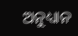ଅନୁଧ୍ୟାନ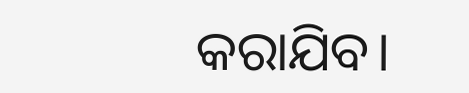କରାଯିବ।